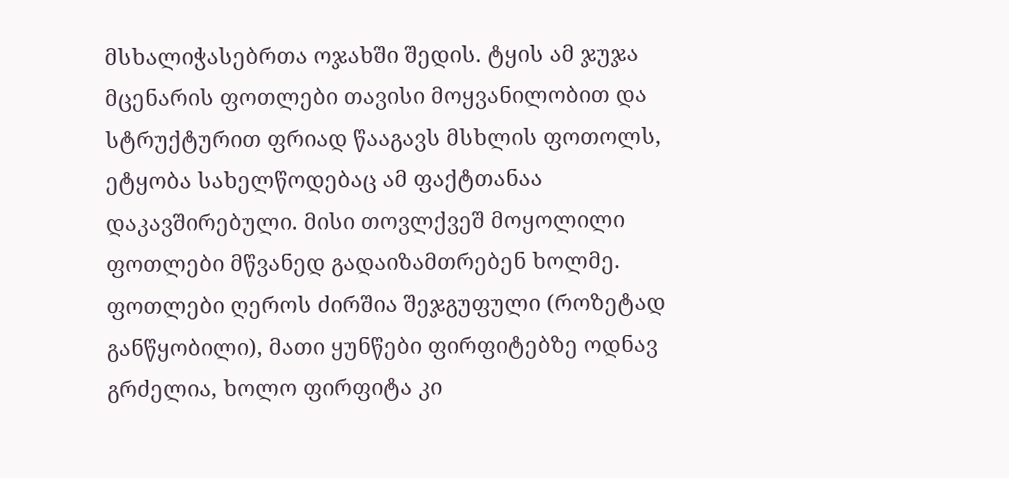მსხალიჭასებრთა ოჯახში შედის. ტყის ამ ჯუჯა მცენარის ფოთლები თავისი მოყვანილობით და სტრუქტურით ფრიად წააგავს მსხლის ფოთოლს, ეტყობა სახელწოდებაც ამ ფაქტთანაა დაკავშირებული. მისი თოვლქვეშ მოყოლილი ფოთლები მწვანედ გადაიზამთრებენ ხოლმე. ფოთლები ღეროს ძირშია შეჯგუფული (როზეტად განწყობილი), მათი ყუნწები ფირფიტებზე ოდნავ გრძელია, ხოლო ფირფიტა კი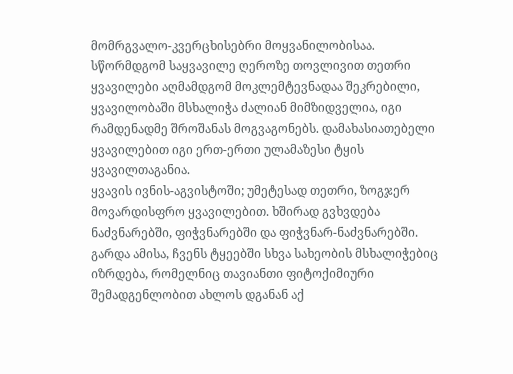მომრგვალო-კვერცხისებრი მოყვანილობისაა.
სწორმდგომ საყვავილე ღეროზე თოვლივით თეთრი ყვავილები აღმამდგომ მოკლემტევნადაა შეკრებილი, ყვავილობაში მსხალიჭა ძალიან მიმზიდველია, იგი რამდენადმე შროშანას მოგვაგონებს. დამახასიათებელი ყვავილებით იგი ერთ-ერთი ულამაზესი ტყის ყვავილთაგანია.
ყვავის ივნის-აგვისტოში; უმეტესად თეთრი, ზოგჯერ მოვარდისფრო ყვავილებით. ხშირად გვხვდება ნაძვნარებში, ფიჭვნარებში და ფიჭვნარ-ნაძვნარებში. გარდა ამისა, ჩვენს ტყეებში სხვა სახეობის მსხალიჭებიც იზრდება, რომელნიც თავიანთი ფიტოქიმიური შემადგენლობით ახლოს დგანან აქ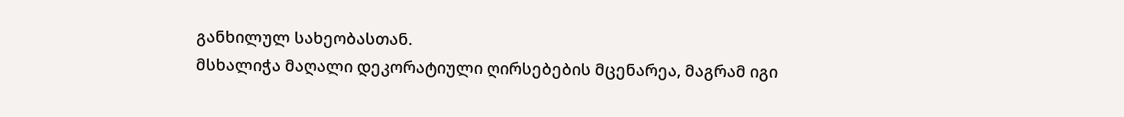განხილულ სახეობასთან.
მსხალიჭა მაღალი დეკორატიული ღირსებების მცენარეა, მაგრამ იგი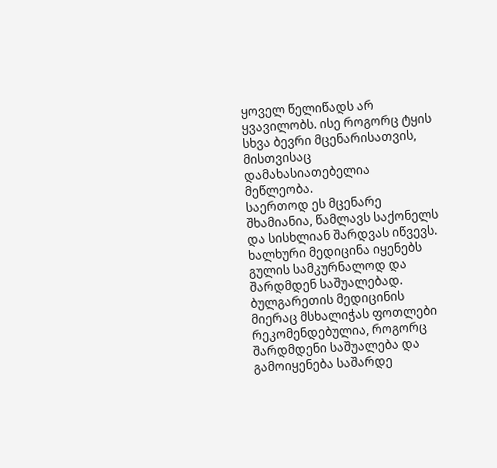ყოველ წელიწადს არ ყვავილობს. ისე როგორც ტყის სხვა ბევრი მცენარისათვის, მისთვისაც დამახასიათებელია მეწლეობა.
საერთოდ ეს მცენარე შხამიანია, წამლავს საქონელს და სისხლიან შარდვას იწვევს.
ხალხური მედიცინა იყენებს გულის სამკურნალოდ და შარდმდენ საშუალებად.
ბულგარეთის მედიცინის მიერაც მსხალიჭას ფოთლები რეკომენდებულია, როგორც შარდმდენი საშუალება და გამოიყენება საშარდე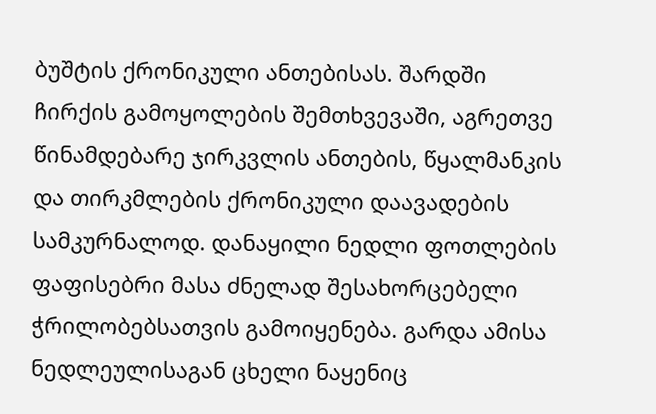ბუშტის ქრონიკული ანთებისას. შარდში ჩირქის გამოყოლების შემთხვევაში, აგრეთვე წინამდებარე ჯირკვლის ანთების, წყალმანკის და თირკმლების ქრონიკული დაავადების სამკურნალოდ. დანაყილი ნედლი ფოთლების ფაფისებრი მასა ძნელად შესახორცებელი ჭრილობებსათვის გამოიყენება. გარდა ამისა ნედლეულისაგან ცხელი ნაყენიც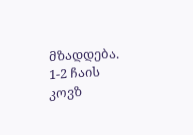მზადდება. 1-2 ჩაის კოვზ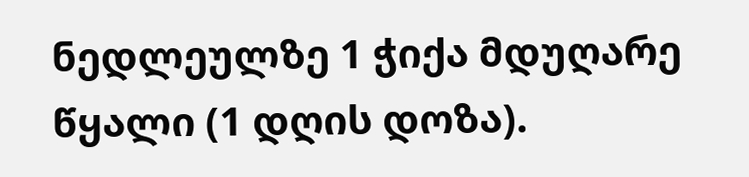ნედლეულზე 1 ჭიქა მდუღარე წყალი (1 დღის დოზა).